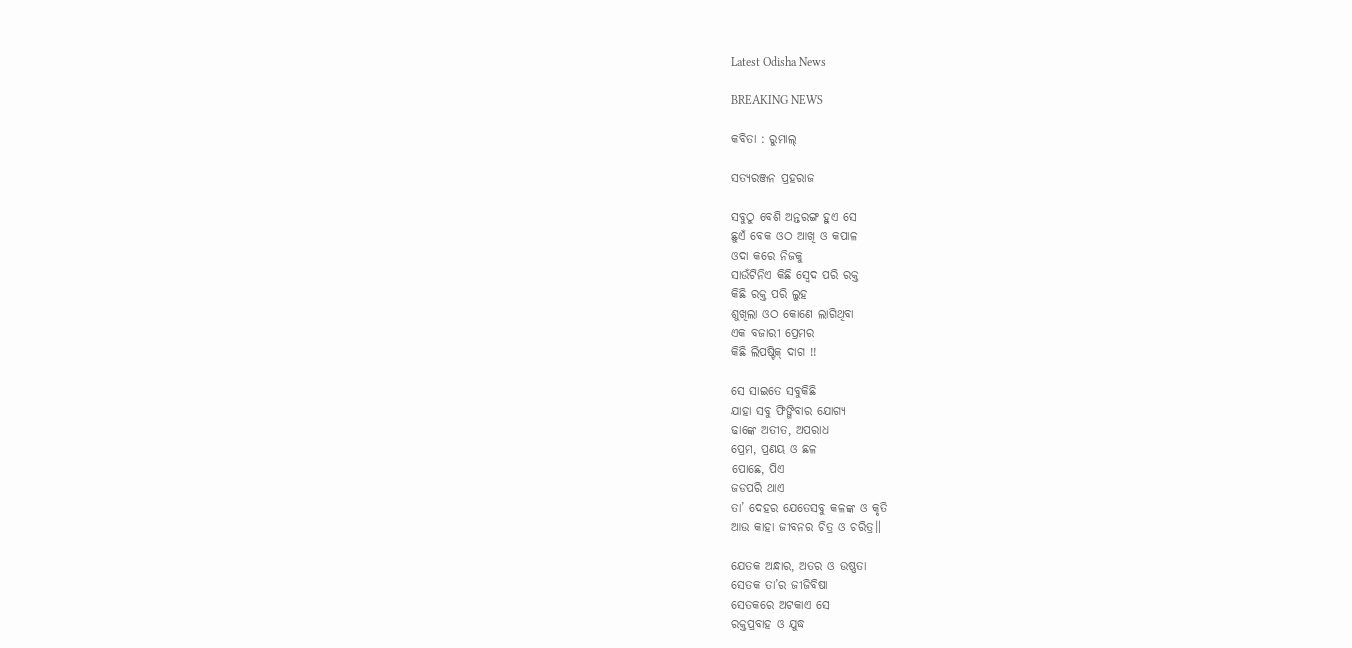Latest Odisha News

BREAKING NEWS

କବିତା : ରୁମାଲ୍

ସତ୍ୟରଞ୍ଜନ ପ୍ରହରାଜ

ସବୁଠୁ ବେଶି ଅନ୍ତରଙ୍ଗ ହୁଏ ସେ
ଛୁଏଁ ବେକ ଓଠ ଆଖି ଓ କପାଳ
ଓଦା କରେ ନିଜକୁ
ସାଉଁଟିନିଏ କିଛି ସ୍ୱେଦ ପରି ରକ୍ତ
କିଛି ରକ୍ତ ପରି ଲୁହ
ଶୁଖିଲା ଓଠ କୋଣେ ଲାଗିଥିବା
ଏକ ବଜାରୀ ପ୍ରେମର
କିଛି ଲିପଷ୍ଟିକ୍ ଦାଗ !!

ସେ ସାଇତେ ସବୁକିଛି
ଯାହା ସବୁ ଫିଙ୍ଗିବାର ଯୋଗ୍ୟ
ଢାଙ୍କେ ଅତୀତ, ଅପରାଧ
ପ୍ରେମ, ପ୍ରଣୟ ଓ ଛଳ
ପୋଛେ, ପିଏ
ଜଡପରି ଥାଏ
ତା’ ଦେହର ଯେତେସବୁ କଳଙ୍କ ଓ କୃତି
ଆଉ କାହା ଜୀବନର ଚିତ୍ର ଓ ଚରିତ୍ର॥

ଯେତକ ଅନ୍ଧାର, ଅତର ଓ ଉଷ୍ଣତା
ସେତକ ତା’ର ଜୀଜିବିଷା
ସେତକରେ ଅଟକାଏ ସେ
ରକ୍ତପ୍ରବାହ ଓ ଯୁଦ୍ଧ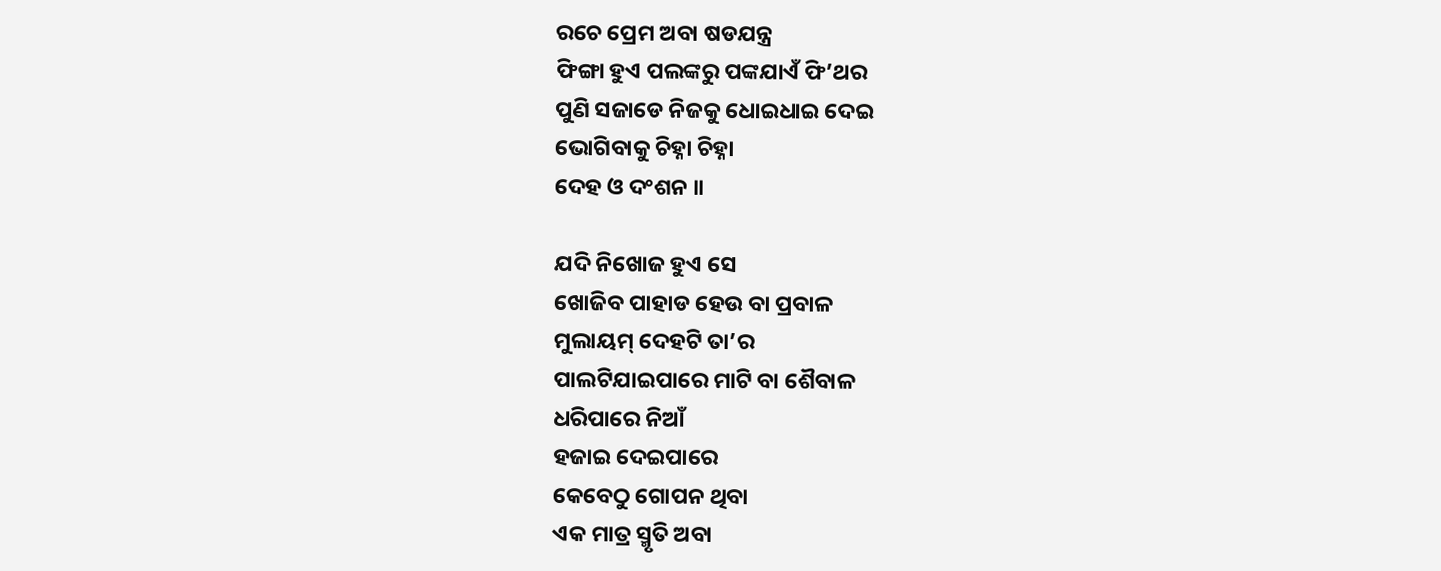ରଚେ ପ୍ରେମ ଅବା ଷଡଯନ୍ତ୍ର
ଫିଙ୍ଗା ହୁଏ ପଲଙ୍କରୁ ପଙ୍କଯାଏଁ ଫି’ଥର
ପୁଣି ସଜାଡେ ନିଜକୁ ଧୋଇଧାଇ ଦେଇ
ଭୋଗିବାକୁ ଚିହ୍ନା ଚିହ୍ନା
ଦେହ ଓ ଦଂଶନ ॥

ଯଦି ନିଖୋଜ ହୁଏ ସେ
ଖୋଜିବ ପାହାଡ ହେଉ ବା ପ୍ରବାଳ
ମୁଲାୟମ୍ ଦେହଟି ତା’ର
ପାଲଟିଯାଇପାରେ ମାଟି ବା ଶୈବାଳ
ଧରିପାରେ ନିଆଁ
ହଜାଇ ଦେଇପାରେ
କେବେଠୁ ଗୋପନ ଥିବା
ଏକ ମାତ୍ର ସ୍ମୃତି ଅବା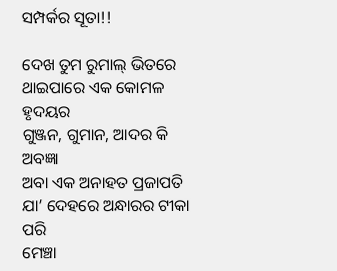ସମ୍ପର୍କର ସୂତା!!

ଦେଖ ତୁମ ରୁମାଲ୍ ଭିତରେ
ଥାଇପାରେ ଏକ କୋମଳ ହୃଦୟର
ଗୁଞ୍ଜନ, ଗୁମାନ, ଆଦର କି ଅବଜ୍ଞା
ଅବା ଏକ ଅନାହତ ପ୍ରଜାପତି
ଯା’ ଦେହରେ ଅନ୍ଧାରର ଟୀକା ପରି
ମେଞ୍ଚା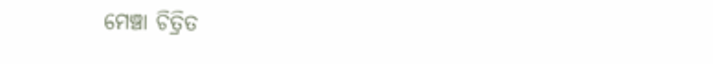ମେଞ୍ଚା ଚିତ୍ରିତ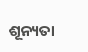ଶୂନ୍ୟତା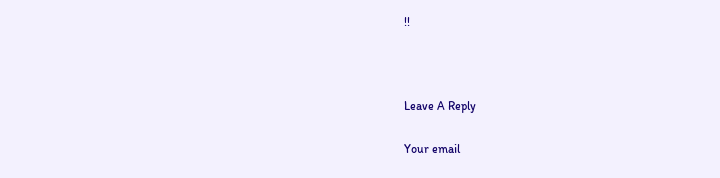!!



Leave A Reply

Your email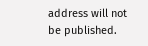address will not be published.